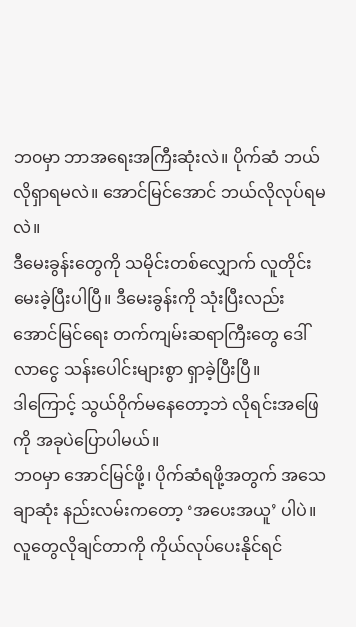ဘ၀မှာ ဘာအရေးအကြီးဆုံးလဲ။ ပိုက်ဆံ ဘယ်လိုရှာရမလဲ။ အောင်မြင်အောင် ဘယ်လိုလုပ်ရမလဲ။
ဒီမေးခွန်းတွေကို သမိုင်းတစ်လျှောက် လူတိုင်းမေးခဲ့ပြီးပါပြီ။ ဒီမေးခွန်းကို သုံးပြီးလည်း အောင်မြင်ရေး တက်ကျမ်းဆရာကြီးတွေ ဒေါ်လာငွေ သန်းပေါင်းများစွာ ရှာခဲ့ပြီးပြီ။
ဒါကြောင့် သွယ်၀ိုက်မနေတော့ဘဲ လိုရင်းအဖြေကို အခုပဲပြောပါမယ်။
ဘ၀မှာ အောင်မြင်ဖို့၊ ပိုက်ဆံရဖို့အတွက် အသေချာဆုံး နည်းလမ်းကတော့ ‘အပေးအယူ’ ပါပဲ။
လူတွေလိုချင်တာကို ကိုယ်လုပ်ပေးနိုင်ရင်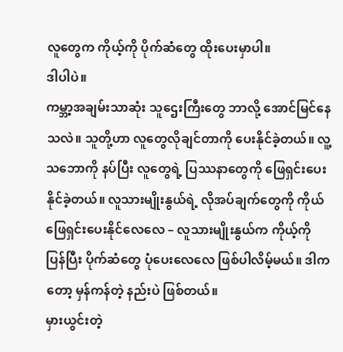လူတွေက ကိုယ့်ကို ပိုက်ဆံတွေ ထိုးပေးမှာပါ။
ဒါပါပဲ။
ကမ္ဘာ့အချမ်းသာဆုံး သူဌေးကြီးတွေ ဘာလို့ အောင်မြင်နေသလဲ။ သူတို့ဟာ လူတွေလိုချင်တာကို ပေးနိုင်ခဲ့တယ်။ လူ့သဘောကို နပ်ပြီး လူတွေရဲ့ ပြဿနာတွေကို ဖြေရှင်းပေးနိုင်ခဲ့တယ်။ လူသားမျိုးနွယ်ရဲ့ လိုအပ်ချက်တွေကို ကိုယ်ဖြေရှင်းပေးနိုင်လေလေ – လူသားမျိုးနွယ်က ကိုယ့်ကို ပြန်ပြီး ပိုက်ဆံတွေ ပုံပေးလေလေ ဖြစ်ပါလိမ့်မယ်။ ဒါကတော့ မှန်ကန်တဲ့ နည်းပဲ ဖြစ်တယ်။
မှားယွင်းတဲ့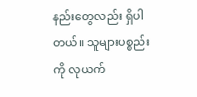နည်းတွေလည်း ရှိပါတယ်။ သူများပစ္စည်းကို လုယက်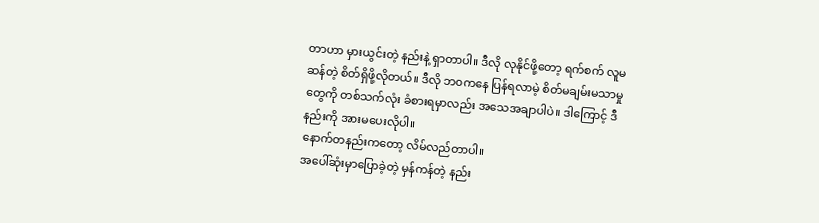တာဟာ မှားယွင်းတဲ့ နည်းနဲ့ ရှာတာပါ။ ဒီလို လုနိုင်ဖို့တော့ ရက်စက် လူမဆန်တဲ့ စိတ်ရှိဖို့လိုတယ်။ ဒီလို ဘ၀ကနေ ပြန်ရလာမဲ့ စိတ်မချမ်းမသာမှုတွေကို တစ်သက်လုံး ခံစားရမှာလည်း အသေအချာပါပဲ။ ဒါကြောင့် ဒီနည်းကို အားမပေးလိုပါ။
နောက်တနည်းကတော့ လိမ်လည်တာပါ။
အပေါ်ဆုံးမှာပြောခဲ့တဲ့ မှန်ကန်တဲ့ နည်း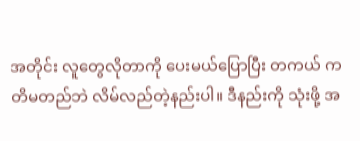အတိုင်း လူတွေလိုတာကို ပေးမယ်ပြောပြီး တကယ် ကတိမတည်ဘဲ လိမ်လည်တဲ့နည်းပါ။ ဒီနည်းကို သုံးဖို့ အ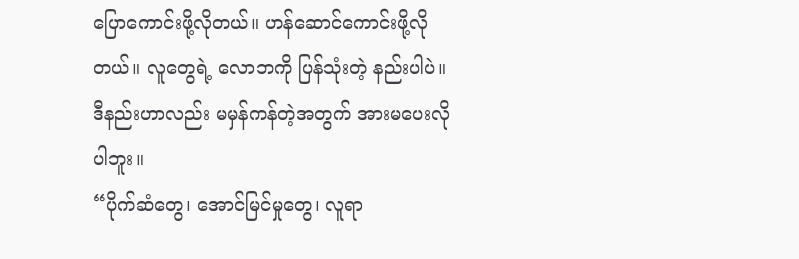ပြောကောင်းဖို့လိုတယ်။ ဟန်ဆောင်ကောင်းဖို့လိုတယ်။ လူတွေရဲ့ လောဘကို ပြန်သုံးတဲ့ နည်းပါပဲ။ ဒီနည်းဟာလည်း မမှန်ကန်တဲ့အတွက် အားမပေးလိုပါဘူး။
“ပိုက်ဆံတွေ၊ အောင်မြင်မှုတွေ၊ လူရာ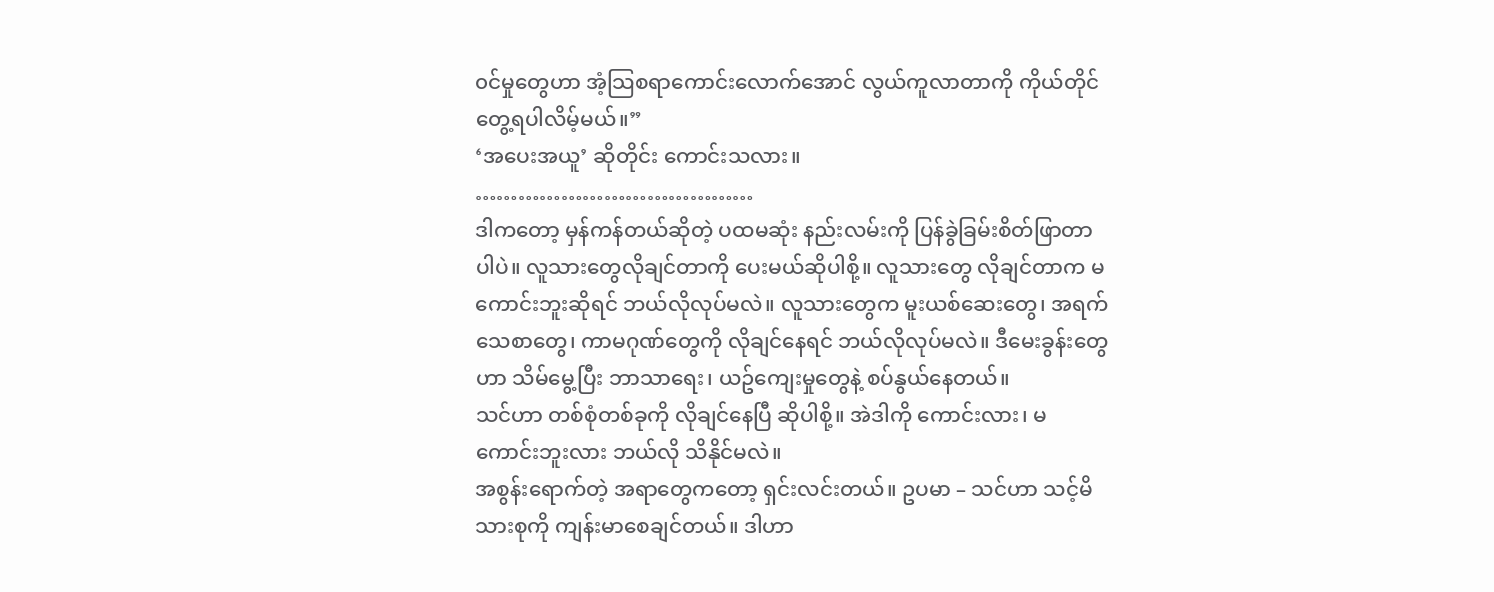၀င်မှုတွေဟာ အံ့သြစရာကောင်းလောက်အောင် လွယ်ကူလာတာကို ကိုယ်တိုင် တွေ့ရပါလိမ့်မယ်။”
‘အပေးအယူ’ ဆိုတိုင်း ကောင်းသလား။
…………………………………
ဒါကတော့ မှန်ကန်တယ်ဆိုတဲ့ ပထမဆုံး နည်းလမ်းကို ပြန်ခွဲခြမ်းစိတ်ဖြာတာပါပဲ။ လူသားတွေလိုချင်တာကို ပေးမယ်ဆိုပါစို့။ လူသားတွေ လိုချင်တာက မကောင်းဘူးဆိုရင် ဘယ်လိုလုပ်မလဲ။ လူသားတွေက မူးယစ်ဆေးတွေ၊ အရက်သေစာတွေ၊ ကာမဂုဏ်တွေကို လိုချင်နေရင် ဘယ်လိုလုပ်မလဲ။ ဒီမေးခွန်းတွေဟာ သိမ်မွေ့ပြီး ဘာသာရေး၊ ယဥ်ကျေးမှုတွေနဲ့ စပ်နွယ်နေတယ်။
သင်ဟာ တစ်စုံတစ်ခုကို လိုချင်နေပြီ ဆိုပါစို့။ အဲဒါကို ကောင်းလား၊ မကောင်းဘူးလား ဘယ်လို သိနိုင်မလဲ။
အစွန်းရောက်တဲ့ အရာတွေကတော့ ရှင်းလင်းတယ်။ ဥပမာ – သင်ဟာ သင့်မိသားစုကို ကျန်းမာစေချင်တယ်။ ဒါဟာ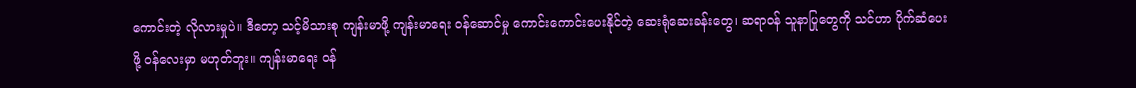ကောင်းတဲ့ လိုလားမှုပဲ။ ဒီတော့ သင့်မိသားစု ကျန်းမာဖို့ ကျန်းမာရေး ၀န်ဆောင်မှု ကောင်းကောင်းပေးနိုင်တဲ့ ဆေးရုံဆေးခန်းတွေ၊ ဆရာ၀န် သူနာပြုတွေကို သင်ဟာ ပိုက်ဆံပေးဖို့ ၀န်လေးမှာ မဟုတ်ဘူး။ ကျန်းမာရေး ၀န်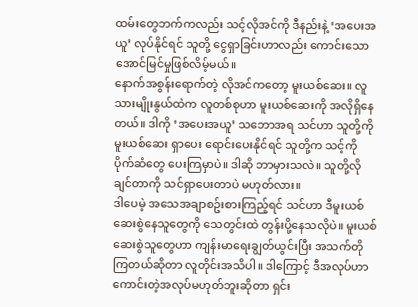ထမ်းတွေဘက်ကလည်း သင့်လိုအင်ကို ဒီနည်းနဲ့ ‘အပေးအယူ’ လုပ်နိုင်ရင် သူတို့ ငွေရှာခြင်းဟာလည်း ကောင်းသော အောင်မြင်မှုဖြစ်လိမ့်မယ်။
နောက်အစွန်းရောက်တဲ့ လိုအင်ကတော့ မူးယစ်ဆေး။ လူသားမျိုးနွယ်ထဲက လူတစ်စုဟာ မူးယစ်ဆေးကို အလိုရှိနေတယ်။ ဒါကို ‘အပေးအယူ’ သဘောအရ သင်ဟာ သူတို့ကို မူးယစ်ဆေး ရှာပေး ရောင်းပေးနိုင်ရင် သူတို့က သင့်ကို ပိုက်ဆံတွေ ပေးကြမှာပဲ။ ဒါဆို ဘာမှားသလဲ။ သူတို့လိုချင်တာကို သင်ရှာပေးတာပဲ မဟုတ်လား။
ဒါပေမဲ့ အသေအချာစဥ်းစားကြည့်ရင် သင်ဟာ ဒီမူးယစ်ဆေးစွဲနေသူတွေကို သေတွင်းထဲ တွန်းပို့နေသလိုပဲ။ မူးယစ်ဆေးစွဲသူတွေဟာ ကျန်းမာရေးချွတ်ယွင်းပြီး အသက်တိုကြတယ်ဆိုတာ လူတိုင်းအသိပါ။ ဒါကြောင့် ဒီအလုပ်ဟာ ကောင်းတဲ့အလုပ်မဟုတ်ဘူးဆိုတာ ရှင်း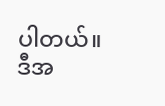ပါတယ်။
ဒီအ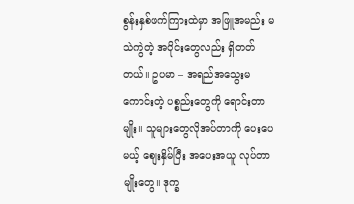စွန်းနှစ်ဖက်ကြားထဲမှာ အဖြူအမည်း မသဲကွဲတဲ့ အပိုင်းတွေလည်း ရှိတတ်တယ်။ ဥပမာ – အရည်အသွေးမကောင်းတဲ့ ပစ္စည်းတွေကို ရောင်းတာမျိုး။ သူများတွေလိုအပ်တာကို ပေးပေမယ့် စျေးနှိမ်ပြီး အပေးအယူ လုပ်တာမျိုးတွေ။ ဒုက္ခ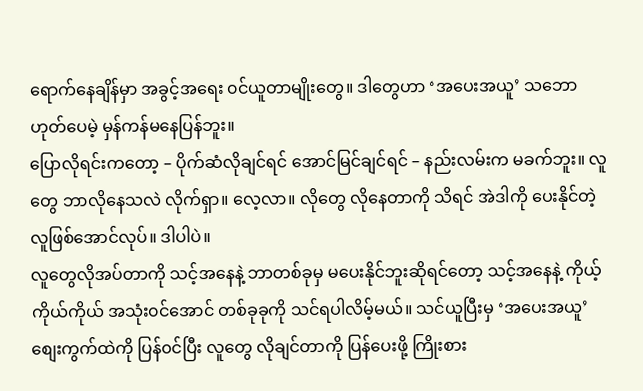ရောက်နေချိန်မှာ အခွင့်အရေး ၀င်ယူတာမျိုးတွေ။ ဒါတွေဟာ ‘အပေးအယူ’ သဘောဟုတ်ပေမဲ့ မှန်ကန်မနေပြန်ဘူး။
ပြောလိုရင်းကတော့ – ပိုက်ဆံလိုချင်ရင် အောင်မြင်ချင်ရင် – နည်းလမ်းက မခက်ဘူး။ လူတွေ ဘာလိုနေသလဲ လိုက်ရှာ။ လေ့လာ။ လိုတွေ လိုနေတာကို သိရင် အဲဒါကို ပေးနိုင်တဲ့လူဖြစ်အောင်လုပ်။ ဒါပါပဲ။
လူတွေလိုအပ်တာကို သင့်အနေနဲ့ ဘာတစ်ခုမှ မပေးနိုင်ဘူးဆိုရင်တော့ သင့်အနေနဲ့ ကိုယ့်ကိုယ်ကိုယ် အသုံး၀င်အောင် တစ်ခုခုကို သင်ရပါလိမ့်မယ်။ သင်ယူပြီးမှ ‘အပေးအယူ’ စျေးကွက်ထဲကို ပြန်၀င်ပြီး လူတွေ လိုချင်တာကို ပြန်ပေးဖို့ ကြိုးစား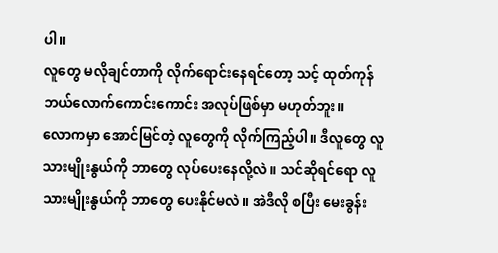ပါ။
လူတွေ မလိုချင်တာကို လိုက်ရောင်းနေရင်တော့ သင့် ထုတ်ကုန် ဘယ်လောက်ကောင်းကောင်း အလုပ်ဖြစ်မှာ မဟုတ်ဘူး။
လောကမှာ အောင်မြင်တဲ့ လူတွေကို လိုက်ကြည့်ပါ။ ဒီလူတွေ လူသားမျိုးနွယ်ကို ဘာတွေ လုပ်ပေးနေလို့လဲ။ သင်ဆိုရင်ရော လူသားမျိုးနွယ်ကို ဘာတွေ ပေးနိုင်မလဲ။ အဲဒီလို စပြီး မေးခွန်း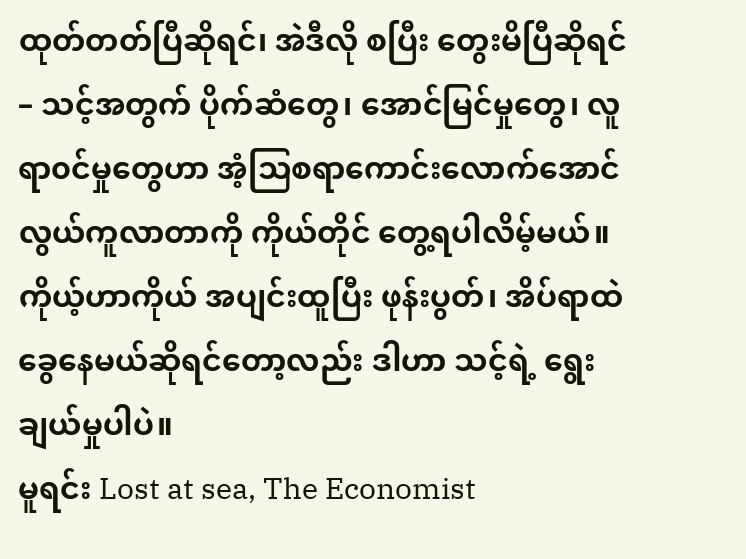ထုတ်တတ်ပြီဆိုရင်၊ အဲဒီလို စပြီး တွေးမိပြီဆိုရင် – သင့်အတွက် ပိုက်ဆံတွေ၊ အောင်မြင်မှုတွေ၊ လူရာ၀င်မှုတွေဟာ အံ့သြစရာကောင်းလောက်အောင် လွယ်ကူလာတာကို ကိုယ်တိုင် တွေ့ရပါလိမ့်မယ်။
ကိုယ့်ဟာကိုယ် အပျင်းထူပြီး ဖုန်းပွတ်၊ အိပ်ရာထဲ ခွေနေမယ်ဆိုရင်တော့လည်း ဒါဟာ သင့်ရဲ့ ရွေးချယ်မှုပါပဲ။
မူရင်း Lost at sea, The Economist